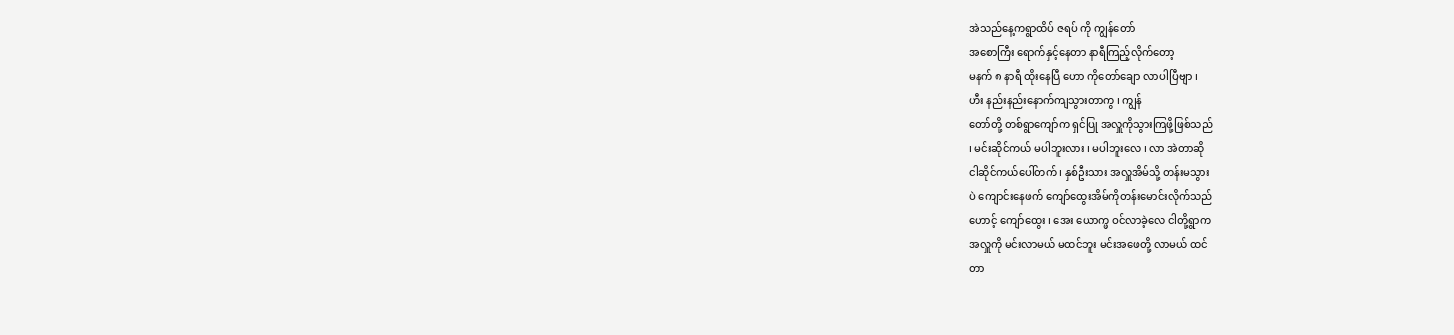အဲသည်နေ့ကရွာထိပ် ဇရပ် ကို ကျွန်တော်
အစောကြီး ရောက်နှင့်နေတာ နာရီကြည့်လိုက်တော့
မနက် ၈ နာရီ ထိုးနေပြီ ဟော ကိုတော်ချော လာပါပြီဗျာ ၊
ဟီး နည်းနည်းနောက်ကျသွားတာကွ ၊ ကျွန်
တော်တို့ တစ်ရွာကျော်က ရှင်ပြု အလှူကိုသွားကြဖို့ဖြစ်သည်
၊ မင်းဆိုင်ကယ် မပါဘူးလား ၊ မပါဘူးလေ ၊ လာ အဲတာဆို
ငါဆိုင်ကယ်ပေါ်တက် ၊ နှစ်ဦးသား အလှူအိမ်သို့ တန်းမသွား
ပဲ ကျောင်းနေဖက် ကျော်ထွေးအိမ်ကိုတန်းမောင်းလိုက်သည်
ဟောင့် ကျော်ထွေး ၊ အေး ယောက္ဖ ဝင်လာခဲ့လေ ငါတို့ရွာက
အလှူကို မင်းလာမယ် မထင်ဘူး မင်းအဖေတို့ လာမယ် ထင်
တာ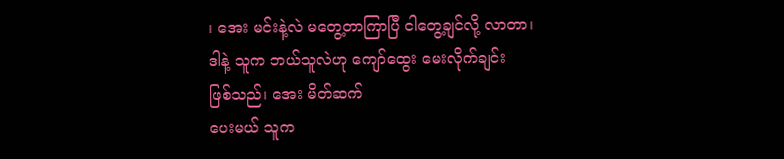၊ အေး မင်းနဲ့လဲ မတွေ့တာကြာပြီ ငါတွေ့ချင်လို့ လာတာ၊
ဒါနဲ့ သူက ဘယ်သူလဲဟု ကျော်ထွေး မေးလိုက်ချင်း
ဖြစ်သည်၊ အေး မိတ်ဆက်
ပေးမယ် သူက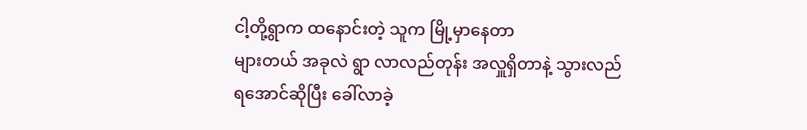ငါ့တို့ရွာက ထနောင်းတဲ့ သူက မြို့မှာနေတာ
များတယ် အခုလဲ ရွာ လာလည်တုန်း အလှူရှိတာနဲ့ သွားလည်
ရအောင်ဆိုပြီး ခေါ်လာခဲ့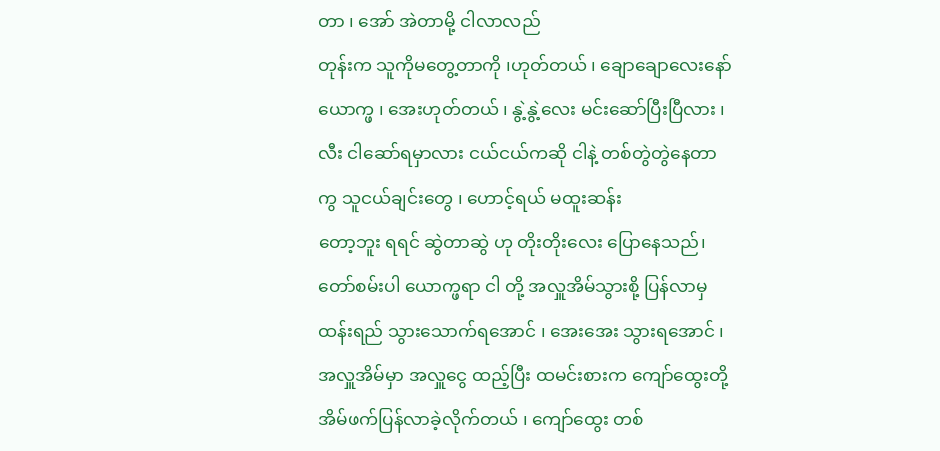တာ ၊ အော် အဲတာမို့ ငါလာလည်
တုန်းက သူကိုမတွေ့တာကို ၊ဟုတ်တယ် ၊ ချောချောလေးနော်
ယောက္ဖ ၊ အေးဟုတ်တယ် ၊ နွဲ့နွဲ့လေး မင်းဆော်ပြီးပြီလား ၊
လီး ငါဆော်ရမှာလား ငယ်ငယ်ကဆို ငါနဲ့ တစ်တွဲတွဲနေတာ
ကွ သူငယ်ချင်းတွေ ၊ ဟောင့်ရယ် မထူးဆန်း
တော့ဘူး ရရင် ဆွဲတာဆွဲ ဟု တိုးတိုးလေး ပြောနေသည်၊
တော်စမ်းပါ ယောက္ဖရာ ငါ တို့ အလှူအိမ်သွားစို့ ပြန်လာမှ
ထန်းရည် သွားသောက်ရအောင် ၊ အေးအေး သွားရအောင် ၊
အလှူအိမ်မှာ အလှူငွေ ထည့်ပြီး ထမင်းစားက ကျော်ထွေးတို့
အိမ်ဖက်ပြန်လာခဲ့လိုက်တယ် ၊ ကျော်ထွေး တစ်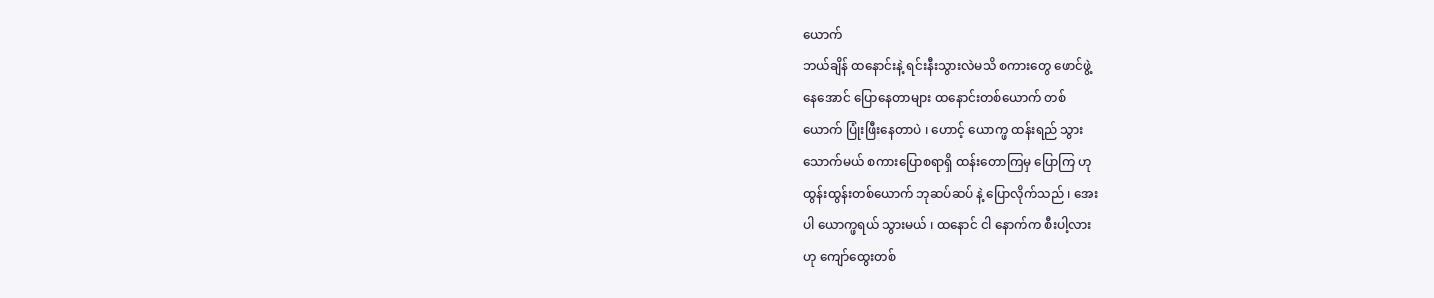ယောက်
ဘယ်ချိန် ထနောင်းနဲ့ ရင်းနီးသွားလဲမသိ စကားတွေ ဖောင်ဖွဲ့
နေအောင် ပြောနေတာများ ထနောင်းတစ်ယောက် တစ်
ယောက် ပြုံးဖြီးနေတာပဲ ၊ ဟောင့် ယောက္ဖ ထန်းရည် သွား
သောက်မယ် စကားပြောစရာရှိ ထန်းတောကြမှ ပြောကြ ဟု
ထွန်းထွန်းတစ်ယောက် ဘုဆပ်ဆပ် နဲ့ ပြောလိုက်သည် ၊ အေး
ပါ ယောက္ဖရယ် သွားမယ် ၊ ထနောင် ငါ နောက်က စီးပါ့လား
ဟု ကျော်ထွေးတစ်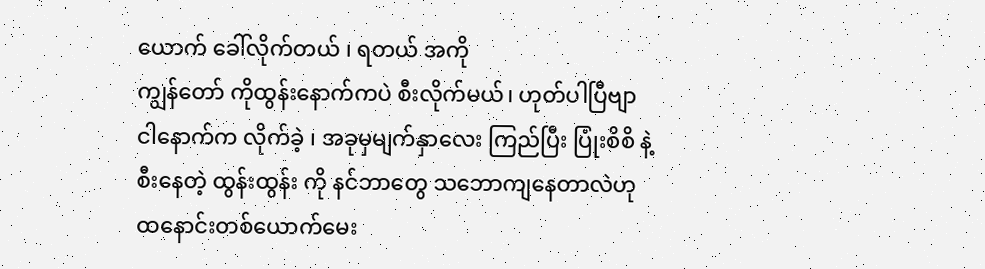ယောက် ခေါ်လိုက်တယ် ၊ ရတယ် အကို
ကျွန်တော် ကိုထွန်းနောက်ကပဲ စီးလိုက်မယ်၊ ဟုတ်ပါပြီဗျာ
ငါနောက်က လိုက်ခဲ့ ၊ အခုမှမျက်နှာလေး ကြည်ပြီး ပြုံးစိစိ နဲ့
စီးနေတဲ့ ထွန်းထွန်း ကို နင်ဘာတွေ သဘောကျနေတာလဲဟု
ထနောင်းတစ်ယောက်မေး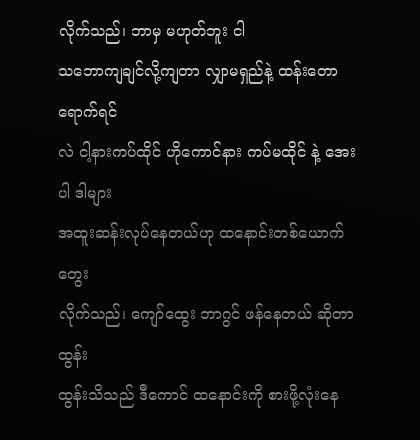လိုက်သည်၊ ဘာမှ မဟုတ်ဘူး ငါ
သဘောကျချင်လို့ကျတာ လျှာမရှည်နဲ့ ထန်းတော ရောက်ရင်
လဲ ငါ့နားကပ်ထိုင် ဟိုကောင်နား ကပ်မထိုင် နဲ့ အေးပါ ဒါများ
အထူးဆန်းလုပ်နေတယ်ဟု ထနောင်းတစ်ယောက် တွေး
လိုက်သည်၊ ကျော်ထွေး ဘာဂွင် ဖန်နေတယ် ဆိုတာ ထွန်း
ထွန်းသိသည် ဒီကောင် ထနောင်းကို စားဖို့လုံးနေ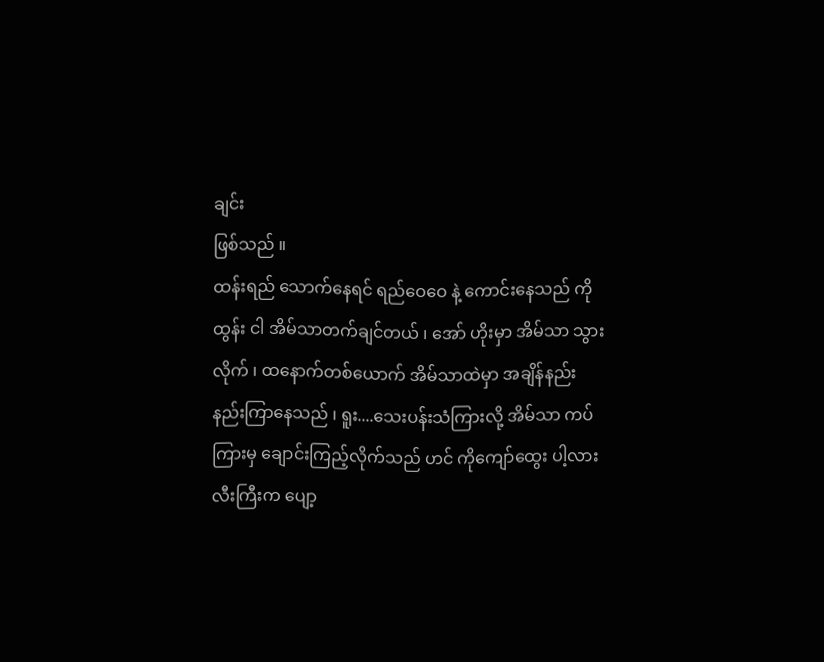ချင်း
ဖြစ်သည် ။
ထန်းရည် သောက်နေရင် ရည်ဝေဝေ နဲ့ ကောင်းနေသည် ကို
ထွန်း ငါ အိမ်သာတက်ချင်တယ် ၊ အော် ဟိုးမှာ အိမ်သာ သွား
လိုက် ၊ ထနောက်တစ်ယောက် အိမ်သာထဲမှာ အချိန်နည်း
နည်းကြာနေသည် ၊ ရူး....သေးပန်းသံကြားလို့ အိမ်သာ ကပ်
ကြားမှ ချောင်းကြည့်လိုက်သည် ဟင် ကိုကျော်ထွေး ပါ့လား
လီးကြီးက ပျော့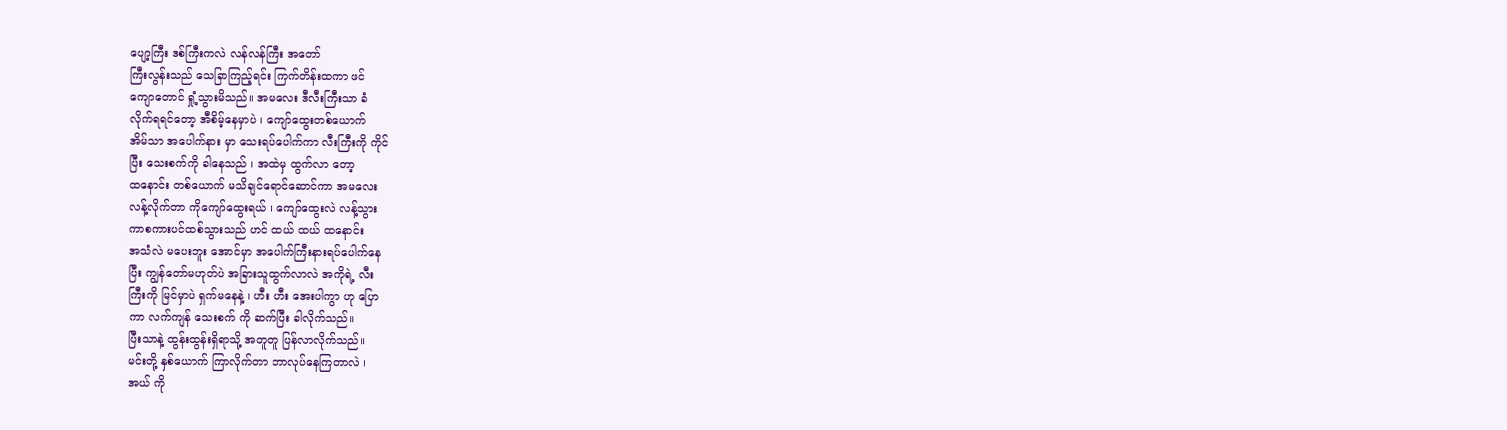ပျော့ကြီး ဒစ်ကြီးကလဲ လန်လန်ကြီး အတော်
ကြီးလွန်းသည် သေခြာကြည့်ရင်း ကြက်တိန်းထကာ ဖင်
ကျောတောင် ရှုံ့သွားမိသည်။ အမလေး ဒီလီးကြီးသာ ခံ
လိုက်ရရင်တော့ အီစိမ့်နေမှာပဲ ၊ ကျော်ထွေးတစ်ယောက်
အိမ်သာ အပေါက်နား မှာ သေးရပ်ပေါက်ကာ လီးကြီးကို ကိုင်
ပြီး သေးစက်ကို ခါနေသည် ၊ အထဲမှ ထွက်လာ တော့
ထနောင်း တစ်ယောက် မသိချင်ရောင်ဆောင်ကာ အမလေး
လန့်လိုက်တာ ကိုကျော်ထွေးရယ် ၊ ကျော်ထွေးလဲ လန့်သွား
ကာစကားပင်ထစ်သွားသည် ဟင် ထယ် ထယ် ထနောင်း
အသံလဲ မပေးဘူး အောင်မှာ အပေါက်ကြီးနားရပ်ပေါက်နေ
ပြီး ကျွန်တော်မဟုတ်ပဲ အခြားသူထွက်လာလဲ အကိုရဲ့ လီး
ကြီးကို မြင်မှာပဲ ရှက်မနေနဲ့ ၊ ဟီး ဟီး အေးပါကွာ ဟု ပြော
ကာ လက်ကျန် သေးစက် ကို ဆက်ပြီး ခါလိုက်သည်။
ပြီးသာနဲ့ ထွန်းထွန်းရှိရာသို့ အတူတူ ပြန်လာလိုက်သည်။
မင်းတို့ နှစ်ယောက် ကြာလိုက်တာ ဘာလုပ်နေကြတာလဲ ၊
အယ် ကို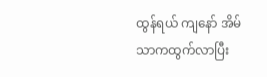ထွန်ရယ် ကျနော် အိမ်သာကထွက်လာပြီး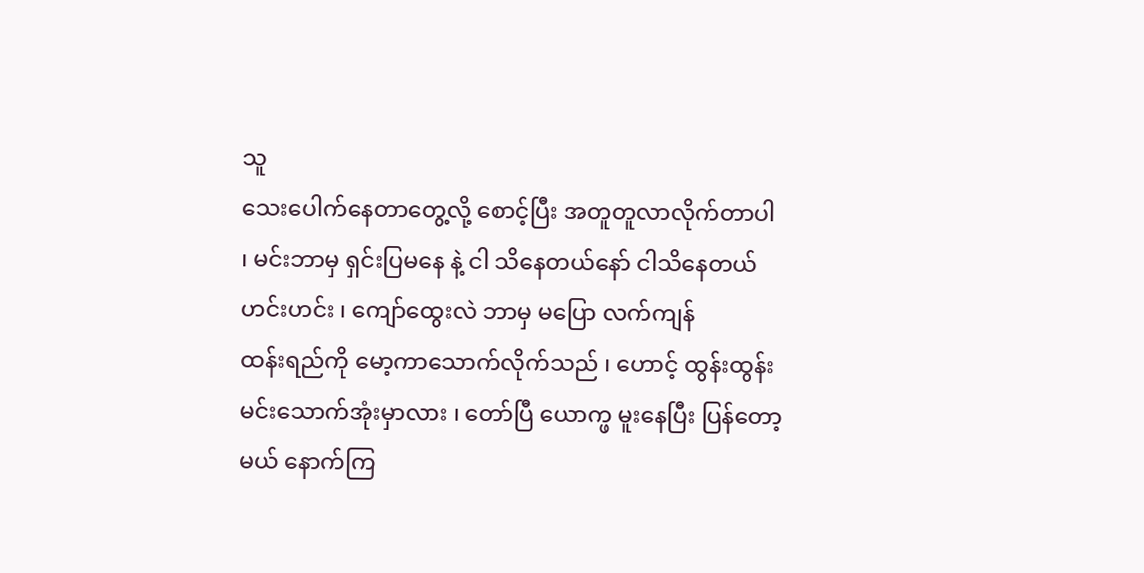သူ
သေးပေါက်နေတာတွေ့လို့ စောင့်ပြီး အတူတူလာလိုက်တာပါ
၊ မင်းဘာမှ ရှင်းပြမနေ နဲ့ ငါ သိနေတယ်နော် ငါသိနေတယ်
ဟင်းဟင်း ၊ ကျော်ထွေးလဲ ဘာမှ မပြော လက်ကျန်
ထန်းရည်ကို မော့ကာသောက်လိုက်သည် ၊ ဟောင့် ထွန်းထွန်း
မင်းသောက်အုံးမှာလား ၊ တော်ပြီ ယောက္ဖ မူးနေပြီး ပြန်တော့
မယ် နောက်ကြ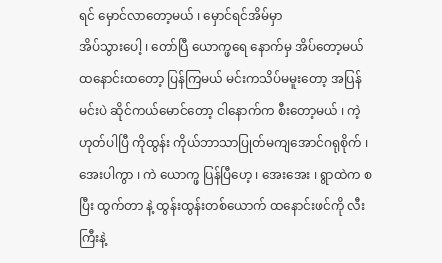ရင် မှောင်လာတော့မယ် ၊ မှောင်ရင်အိမ်မှာ
အိပ်သွားပေါ့ ၊ တော်ပြီ ယောက္ဖရေ နောက်မှ အိပ်တော့မယ်
ထနောင်းထတော့ ပြန်ကြမယ် မင်းကသိပ်မမူးတော့ အပြန်
မင်းပဲ ဆိုင်ကယ်မောင်တော့ ငါနောက်က စီးတော့မယ် ၊ ကဲ့
ဟုတ်ပါပြီ ကိုထွန်း ကိုယ်ဘာသာပြုတ်မကျအောင်ဂရုစိုက် ၊
အေးပါကွာ ၊ ကဲ ယောက္ဖ ပြန်ပြီဟေ့ ၊ အေးအေး ၊ ရွာထဲက စ
ပြီး ထွက်တာ နဲ့ ထွန်းထွန်းတစ်ယောက် ထနောင်းဖင်ကို လီး
ကြီးနဲ့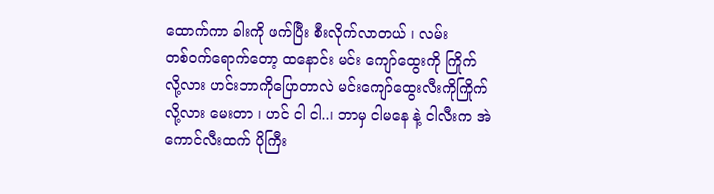ထောက်ကာ ခါးကို ဖက်ပြီး စီးလိုက်လာတယ် ၊ လမ်း
တစ်ဝက်ရောက်တော့ ထနောင်း မင်း ကျော်ထွေးကို ကြိုက်
လို့လား ဟင်းဘာကိုပြောတာလဲ မင်းကျော်ထွေးလီးကိုကြိုက်
လို့လား မေးတာ ၊ ဟင် ငါ ငါ..၊ ဘာမှ ငါမနေ နဲ့ ငါလီးက အဲ
ကောင်လီးထက် ပိုကြီး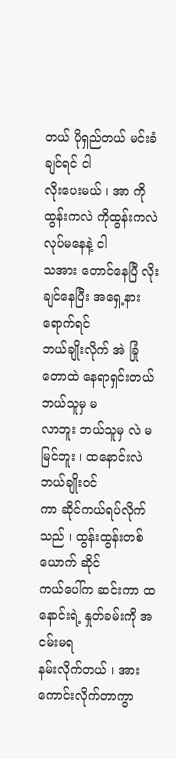တယ် ပိုရှည်တယ် မင်းခံချင်ရင် ငါ
လိုးပေးမယ် ၊ အာ ကိုထွန်းကလဲ ကိုထွန်းကလဲ လုပ်မနေနဲ့ ငါ
သအား တောင်နေပြီ လိုးချင်နေပြီး အရှေ့နားရောက်ရင်
ဘယ်ချိုးလိုက် အဲ ခြုံတောထဲ နေရာရှင်းတယ် ဘယ်သူမှ မ
လာဘူး ဘယ်သူမှ လဲ မမြင်ဘူး ၊ ထနောင်းလဲ ဘယ်ချိုးဝင်
ကာ ဆိုင်ကယ်ရပ်လိုက်သည် ၊ ထွန်းထွန်းတစ်ယောက် ဆိုင်
ကယ်ပေါ်က ဆင်းကာ ထနောင်းရဲ့ နှုတ်ခမ်းကို အငမ်းမရ
နမ်းလိုက်တယ် ၊ အား ကောင်းလိုက်တာကွာ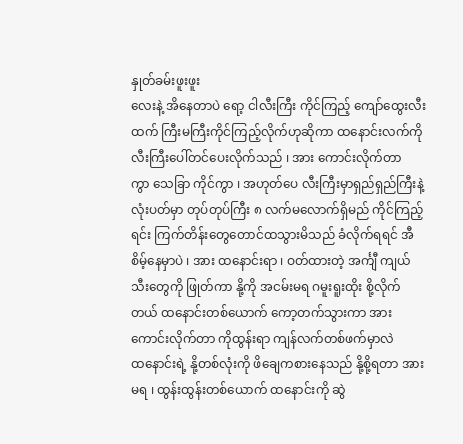နှုတ်ခမ်းဖူးဖူး
လေးနဲ့ အိနေတာပဲ ရော့ ငါလီးကြီး ကိုင်ကြည့် ကျော်ထွေးလီး
ထက် ကြီးမကြီးကိုင်ကြည့်လိုက်ဟုဆိုကာ ထနောင်းလက်ကို
လီးကြီးပေါ်တင်ပေးလိုက်သည် ၊ အား ကောင်းလိုက်တာ
ကွာ သေခြာ ကိုင်ကွာ ၊ အဟုတ်ပေ လီးကြီးမှာရှည်ရှည်ကြီးနဲ့
လုံးပတ်မှာ တုပ်တုပ်ကြီး ၈ လက်မလောက်ရှိမည် ကိုင်ကြည့်
ရင်း ကြက်တိန်းတွေတောင်ထသွားမိသည် ခံလိုက်ရရင် အီ
စိမ့်နေမှာပဲ ၊ အား ထနောင်းရာ ၊ ဝတ်ထားတဲ့ အင်္ကျီ ကျယ်
သီးတွေကို ဖြုတ်ကာ နို့ကို အငမ်းမရ ဂမူးရူးထိုး စို့လိုက်
တယ် ထနောင်းတစ်ယောက် ကော့တက်သွားကာ အား
ကောင်းလိုက်တာ ကိုထွန်းရာ ကျန်လက်တစ်ဖက်မှာလဲ
ထနောင်းရဲ့ နို့တစ်လုံးကို ဖိချေကစားနေသည် နို့စို့ရတာ အား
မရ ၊ ထွန်းထွန်းတစ်ယောက် ထနောင်းကို ဆွဲ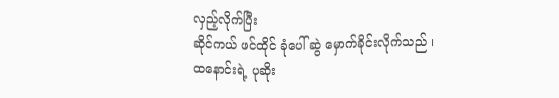လှည့်လိုက်ပြီး
ဆိုင်ကယ် ဖင်ထိုင် ခုံပေါ် ဆွဲ မှောက်ခိုင်းလိုက်သည် ၊
ထနောင်းရဲ့ ပုဆိုး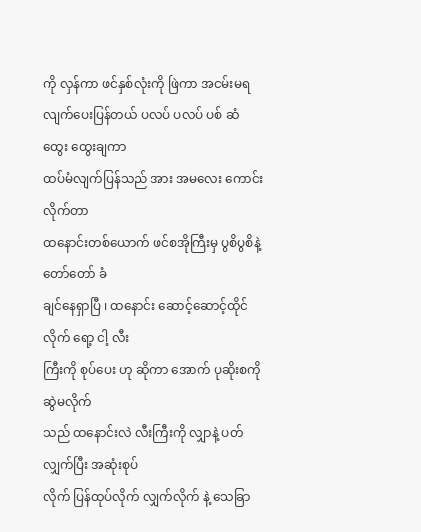ကို လှန်ကာ ဖင်နှစ်လုံးကို ဖြဲကာ အငမ်းမရ
လျက်ပေးပြန်တယ် ပလပ် ပလပ် ပစ် ဆံထွေး ထွေးချကာ
ထပ်မံလျက်ပြန်သည် အား အမလေး ကောင်းလိုက်တာ
ထနောင်းတစ်ယောက် ဖင်စအိုကြီးမှ ပွစိပွစိနဲ့ တော်တော် ခံ
ချင်နေရှာပြီ ၊ ထနောင်း ဆောင့်ဆောင့်ထိုင်လိုက် ရော့ ငါ့ လီး
ကြီးကို စုပ်ပေး ဟု ဆိုကာ အောက် ပုဆိုးစကို ဆွဲမလိုက်
သည် ထနောင်းလဲ လီးကြီးကို လျှာနဲ့ ပတ်လျှက်ပြီး အဆုံးစုပ်
လိုက် ပြန်ထုပ်လိုက် လျှက်လိုက် နဲ့ သေခြာ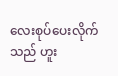လေးစုပ်ပေးလိုက်
သည် ဟူး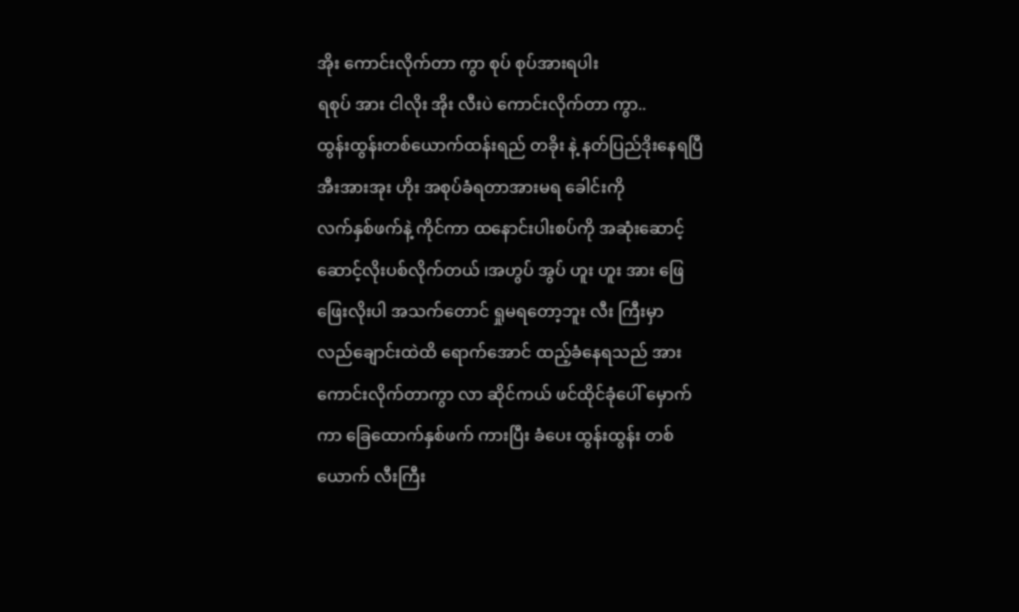အိုး ကောင်းလိုက်တာ ကွာ စုပ် စုပ်အားရပါး
ရစုပ် အား ငါလိုး အိုး လီးပဲ ကောင်းလိုက်တာ ကွာ..
ထွန်းထွန်းတစ်ယောက်ထန်းရည် တခိုး နဲ့ နတ်ပြည်ဒိုးနေရပြီ
အီးအားအုး ဟိုး အစုပ်ခံရတာအားမရ ခေါင်းကို
လက်နှစ်ဖက်နဲ့ ကိုင်ကာ ထနောင်းပါးစပ်ကို အဆုံးဆောင့်
ဆောင့်လိုးပစ်လိုက်တယ် ၊အဟွပ် အွပ် ဟူး ဟူး အား ဖြေ
ဖြေးလိုးပါ အသက်တောင် ရှုမရတော့ဘူး လီး ကြီးမှာ
လည်ချောင်းထဲထိ ရောက်အောင် ထည့်ခံနေရသည် အား
ကောင်းလိုက်တာကွာ လာ ဆိုင်ကယ် ဖင်ထိုင်ခုံပေါ် မှောက်
ကာ ခြေထောက်နှစ်ဖက် ကားပြီး ခံပေး ထွန်းထွန်း တစ်
ယောက် လီးကြီး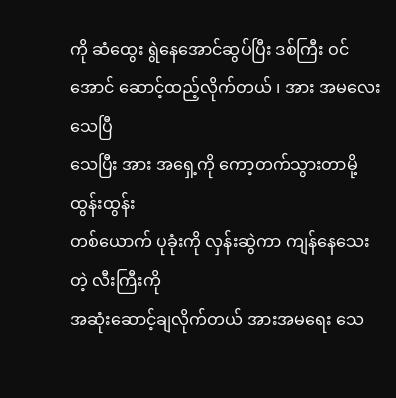ကို ဆံထွေး ရွဲနေအောင်ဆွပ်ပြီး ဒစ်ကြီး ဝင်
အောင် ဆောင့်ထည့်လိုက်တယ် ၊ အား အမလေး သေပြီ
သေပြီး အား အရှေ့ကို ကော့တက်သွားတာမို့ ထွန်းထွန်း
တစ်ယောက် ပုခုံးကို လှန်းဆွဲကာ ကျန်နေသေးတဲ့ လီးကြီးကို
အဆုံးဆောင့်ချလိုက်တယ် အားအမရေး သေ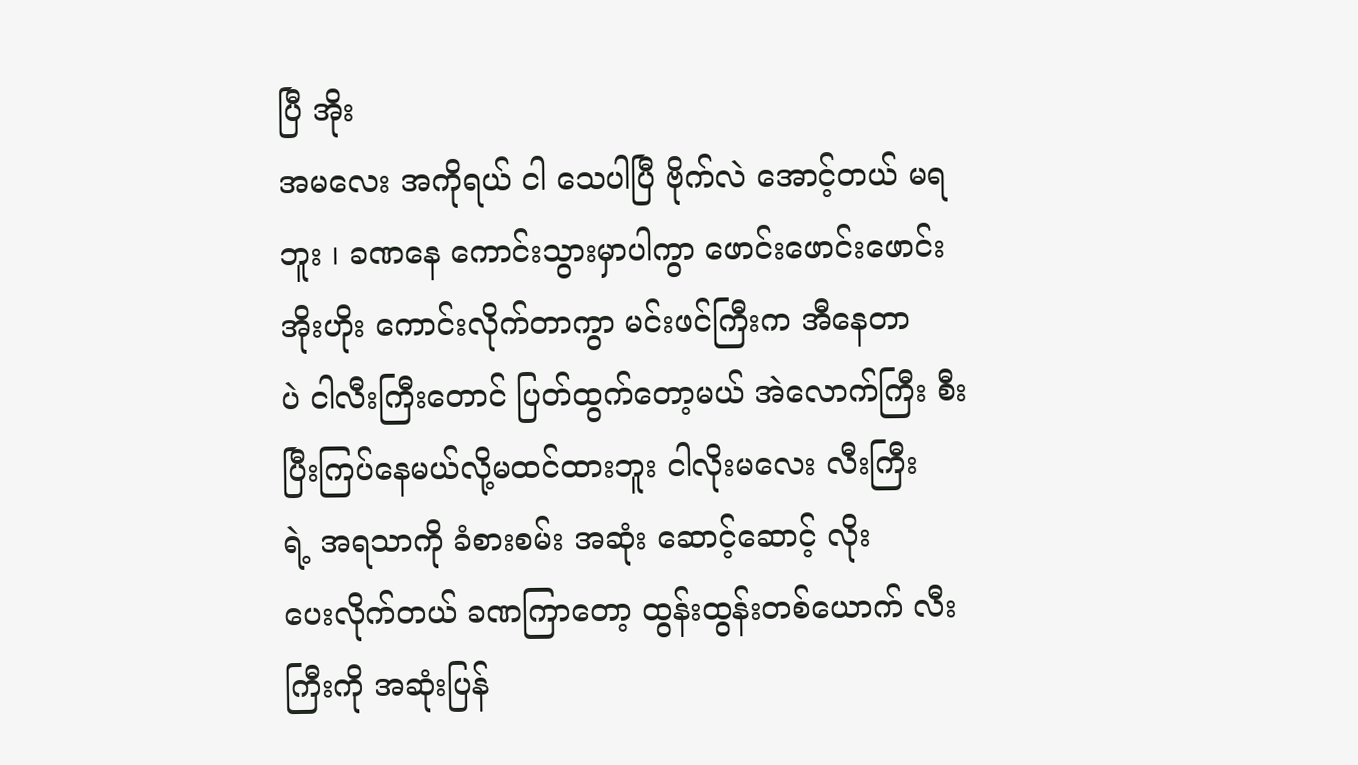ပြီ အိုး
အမလေး အကိုရယ် ငါ သေပါပြီ ဗိုက်လဲ အောင့်တယ် မရ
ဘူး ၊ ခဏနေ ကောင်းသွားမှာပါကွာ ဖောင်းဖောင်းဖောင်း
အိုးဟိုး ကောင်းလိုက်တာကွာ မင်းဖင်ကြီးက အီနေတာ
ပဲ ငါလီးကြီးတောင် ပြတ်ထွက်တော့မယ် အဲလောက်ကြီး စီး
ပြီးကြပ်နေမယ်လို့မထင်ထားဘူး ငါလိုးမလေး လီးကြီး
ရဲ့ အရသာကို ခံစားစမ်း အဆုံး ဆောင့်ဆောင့် လိုး
ပေးလိုက်တယ် ခဏကြာတော့ ထွန်းထွန်းတစ်ယောက် လီး
ကြီးကို အဆုံးပြန်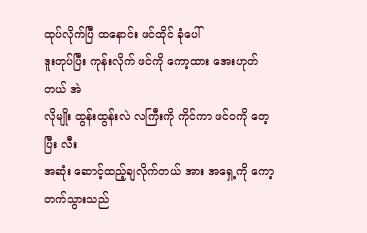ထုပ်လိုက်ပြီ ထနောင်း ဖင်ထိုင် ခုံပေါ်
ဒူးတုပ်ပြီး ကုန်းလိုက် ဖင်ကို ကော့ထား အေးဟုတ်တယ် အဲ
လိုမျိုး ထွန်းထွန်းလဲ လကြီးကို ကိုင်ကာ ဖင်ဝကို တေ့ပြီး လီး
အဆုံး ဆောင့်ထည့်ချလိုက်တယ် အား အရှေ့ကို ကော့
တက်သွားသည်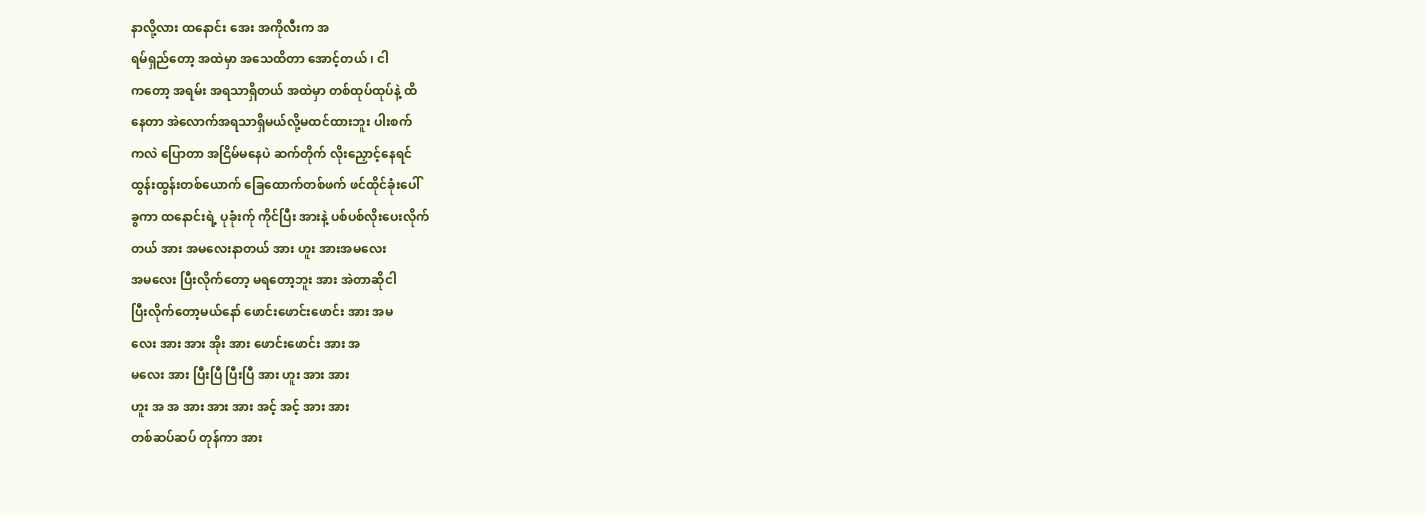နာလို့လား ထနောင်း အေး အကိုလီးက အ
ရမ်ရှည်တော့ အထဲမှာ အသေထိတာ အောင့်တယ် ၊ ငါ
ကတော့ အရမ်း အရသာရှိတယ် အထဲမှာ တစ်ထုပ်ထုပ်နဲ့ ထိ
နေတာ အဲလောက်အရသာရှိမယ်လို့မထင်ထားဘူး ပါးစက်
ကလဲ ပြောတာ အငြိမ်မနေပဲ ဆက်တိုက် လိုးညှောင့်နေရင်
ထွန်းထွန်းတစ်ယောက် ခြေထောက်တစ်ဖက် ဖင်ထိုင်ခုံးပေါ်
ခွကာ ထနောင်းရဲ့ ပုခုံးက်ု ကိုင်ပြီး အားနဲ့ ပစ်ပစ်လိုးပေးလိုက်
တယ် အား အမလေးနာတယ် အား ဟူး အားအမလေး
အမလေး ပြီးလိုက်တော့ မရတော့ဘူး အား အဲတာဆိုငါ
ပြီးလိုက်တော့မယ်နော် ဖောင်းဖောင်းဖောင်း အား အမ
လေး အား အား အိုး အား ဖောင်းဖောင်း အား အ
မလေး အား ပြီးပြီ ပြီးပြီ အား ဟူး အား အား
ဟူး အ အ အား အား အား အင့် အင့် အား အား
တစ်ဆပ်ဆပ် တုန်ကာ အား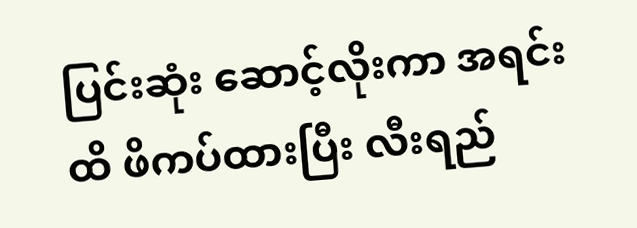ပြင်းဆုံး ဆောင့်လိုးကာ အရင်း
ထိ ဖိကပ်ထားပြီး လီးရည်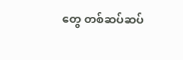တွေ တစ်ဆပ်ဆပ်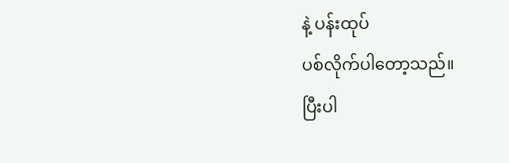နဲ့ ပန်းထုပ်
ပစ်လိုက်ပါတော့သည်။
ပြီးပါ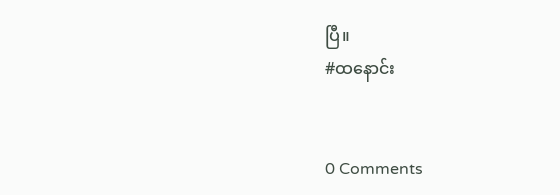ပြီ။
#ထနောင်း


0 Comments